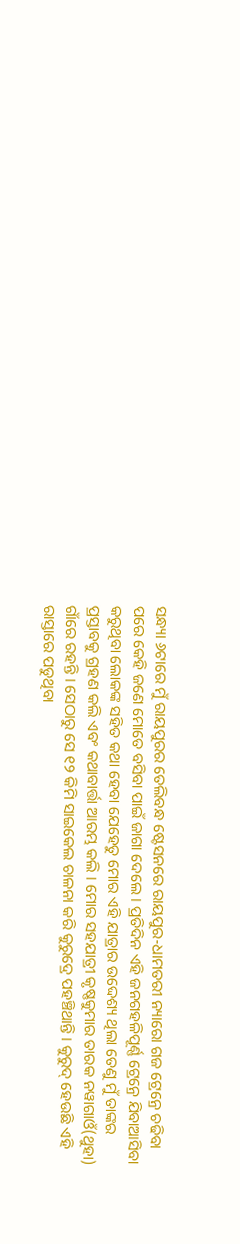ସନ୍ଧ୍ୟା ୬ଟାରେ ମୁଁ ରାୟପୁରର ତେଲିବନ୍ଧ ଷ୍ଟେସନରେ ରାୟପୁର-ଧାମତରୀ ନ୍ୟାରୋ ଗଜ ଟ୍ରେନ୍ରେ ଚଢିବା ପରେ କେହି ଜଣେ ମୋତେ ବସିବା ପାଇଁ ଜାଗା ଦେଲେ । ପ୍ରତିଦିନ ଏହି ଜନଗହଳିପୂର୍ଣ୍ଣ ଟ୍ରେନ୍ରେ ଯିବାଆସିବା କରୁଥିବା ଲୋକଙ୍କ ସହିତ କଥା ହେବା ଯେହେତୁ ମୋର ଏହି ଯାତ୍ରାର ଉଦ୍ଦେଶ୍ୟ ଥିଲା ତେଣୁ ମୁଁ ତାଙ୍କର ପ୍ରସ୍ତାବକୁ ଗ୍ରହଣ କଲି ଏବଂ କଥାବାର୍ତ୍ତା ଆରମ୍ଭ କଲି । ମୋର ସହଯାତ୍ରୀ କୃଷ୍ଣକୁମାର ତାରକ ନୱାଗାଓଁ(ଥୁହା) ଗାଁରେ ରହନ୍ତି । ସେଠାରୁ ସେ ୧୨ କିମି ସାଇକେଲ ଚାଳନା କରି କୁରୁଦ୍ରେ ପହଞ୍ଚିଥାନ୍ତି । କୁରୁଦ୍ ହେଉଛି ଏହି ରାସ୍ତାରେ ପଡୁଥିବା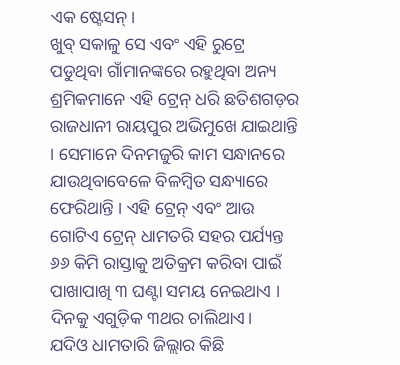ଏକ ଷ୍ଟେସନ୍।
ଖୁବ୍ ସକାଳୁ ସେ ଏବଂ ଏହି ରୁଟ୍ରେ ପଡୁଥିବା ଗାଁମାନଙ୍କରେ ରହୁଥିବା ଅନ୍ୟ ଶ୍ରମିକମାନେ ଏହି ଟ୍ରେନ୍ ଧରି ଛତିଶଗଡ଼ର ରାଜଧାନୀ ରାୟପୁର ଅଭିମୁଖେ ଯାଇଥାନ୍ତି । ସେମାନେ ଦିନମଜୁରି କାମ ସନ୍ଧାନରେ ଯାଉଥିବାବେଳେ ବିଳମ୍ବିତ ସନ୍ଧ୍ୟାରେ ଫେରିଥାନ୍ତି । ଏହି ଟ୍ରେନ୍ ଏବଂ ଆଉ ଗୋଟିଏ ଟ୍ରେନ୍ ଧାମତରି ସହର ପର୍ଯ୍ୟନ୍ତ ୬୬ କିମି ରାସ୍ତାକୁ ଅତିକ୍ରମ କରିବା ପାଇଁ ପାଖାପାଖି ୩ ଘଣ୍ଟା ସମୟ ନେଇଥାଏ । ଦିନକୁ ଏଗୁଡ଼ିକ ୩ଥର ଚାଲିଥାଏ।
ଯଦିଓ ଧାମତାରି ଜିଲ୍ଲାର କିଛି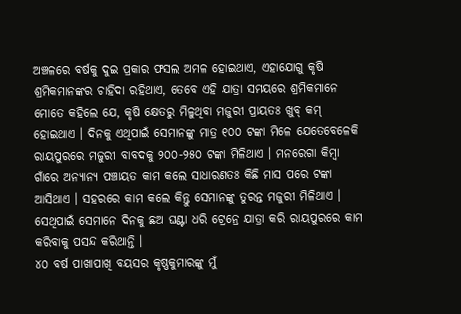ଅଞ୍ଚଳରେ ବର୍ଷକୁ ଦୁଇ ପ୍ରକାର ଫସଲ ଅମଳ ହୋଇଥାଏ, ଏହାଯୋଗୁ କୃଷି ଶ୍ରମିକମାନଙ୍କର ଚାହିଦା ରହିଥାଏ, ତେବେ ଏହି ଯାତ୍ରା ସମୟରେ ଶ୍ରମିକମାନେ ମୋତେ କହିଲେ ଯେ, କୃଷି କ୍ଷେତରୁ ମିଳୁଥିବା ମଜୁରୀ ପ୍ରାୟତଃ ଖୁବ୍ କମ୍ ହୋଇଥାଏ । ଦିନକୁ ଏଥିପାଇଁ ସେମାନଙ୍କୁ ମାତ୍ର ୧୦୦ ଟଙ୍କା ମିଳେ ଯେତେବେଳେକି ରାୟପୁରରେ ମଜୁରୀ ବାବଦକୁ ୨୦୦-୨୫୦ ଟଙ୍କା ମିଳିଥାଏ । ମନରେଗା କିମ୍ବା ଗାଁରେ ଅନ୍ୟାନ୍ୟ ପଞ୍ଚାୟତ କାମ କଲେ ସାଧାରଣତଃ କିଛି ମାସ ପରେ ଟଙ୍କା ଆସିଥାଏ । ସହରରେ କାମ କଲେ କିନ୍ତୁ ସେମାନଙ୍କୁ ତୁରନ୍ତ ମଜୁରୀ ମିଳିଥାଏ । ସେଥିପାଇଁ ସେମାନେ ଦିନକୁ ଛଅ ଘଣ୍ଟା ଧରି ଟ୍ରେନ୍ରେ ଯାତ୍ରା କରି ରାୟପୁରରେ କାମ କରିବାକୁ ପସନ୍ଦ କରିଥାନ୍ତି ।
୪୦ ବର୍ଷ ପାଖାପାଖି ବୟସର କୃଷ୍ଣକୁମାରଙ୍କୁ ମୁଁ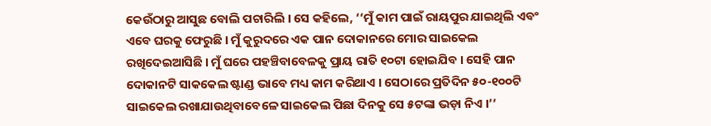କେଉଁଠାରୁ ଆସୁଛ ବୋଲି ପଚାରିଲି । ସେ କହିଲେ, ‘‘ମୁଁ କାମ ପାଇଁ ରାୟପୁର ଯାଇଥିଲି ଏବଂ ଏବେ ଘରକୁ ଫେରୁଛି । ମୁଁ କୁରୁଦରେ ଏକ ପାନ ଦୋକାନରେ ମୋର ସାଇକେଲ ରଖିଦେଇଆସିଛି । ମୁଁ ଘରେ ପହଞ୍ଚିବାବେଳକୁ ପ୍ରାୟ ରାତି ୧୦ଟା ହୋଇଯିବ । ସେହି ପାନ ଦୋକାନଟି ସାକକେଲ ଷ୍ଟାଣ୍ଡ ଭାବେ ମଧ୍ୟ କାମ କରିଥାଏ । ସେଠାରେ ପ୍ରତିଦିନ ୫୦-୧୦୦ଟି ସାଇକେଲ ରଖାଯାଉଥିବାବେଳେ ସାଇକେଲ ପିଛା ଦିନକୁ ସେ ୫ଟଙ୍କା ଭଡ଼ା ନିଏ ।’’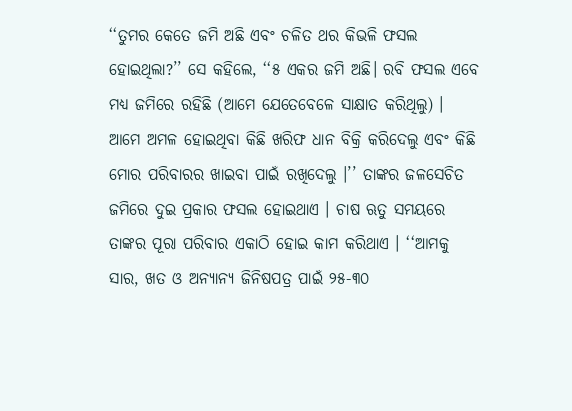‘‘ତୁମର କେତେ ଜମି ଅଛି ଏବଂ ଚଳିତ ଥର କିଭଳି ଫସଲ ହୋଇଥିଲା?’’ ସେ କହିଲେ, ‘‘୫ ଏକର ଜମି ଅଛି। ରବି ଫସଲ ଏବେ ମଧ୍ୟ ଜମିରେ ରହିଛି (ଆମେ ଯେତେବେଳେ ସାକ୍ଷାତ କରିଥିଲୁ) । ଆମେ ଅମଳ ହୋଇଥିବା କିଛି ଖରିଫ ଧାନ ବିକ୍ରି କରିଦେଲୁ ଏବଂ କିଛି ମୋର ପରିବାରର ଖାଇବା ପାଇଁ ରଖିଦେଲୁ ।’’ ତାଙ୍କର ଜଳସେଚିତ ଜମିରେ ଦୁଇ ପ୍ରକାର ଫସଲ ହୋଇଥାଏ । ଚାଷ ଋତୁ ସମୟରେ ତାଙ୍କର ପୂରା ପରିବାର ଏକାଠି ହୋଇ କାମ କରିଥାଏ । ‘‘ଆମକୁ ସାର, ଖତ ଓ ଅନ୍ୟାନ୍ୟ ଜିନିଷପତ୍ର ପାଇଁ ୨୫-୩୦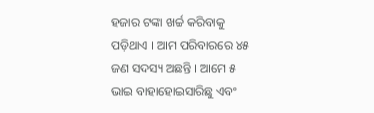ହଜାର ଟଙ୍କା ଖର୍ଚ୍ଚ କରିବାକୁ ପଡ଼ିଥାଏ । ଆମ ପରିବାରରେ ୪୫ ଜଣ ସଦସ୍ୟ ଅଛନ୍ତି । ଆମେ ୫ ଭାଇ ବାହାହୋଇସାରିଛୁ ଏବଂ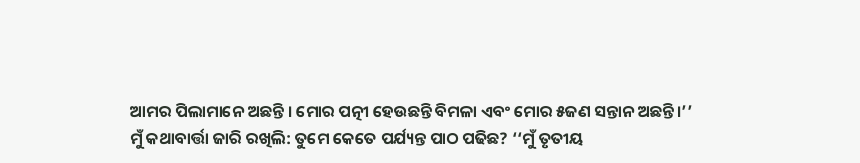ଆମର ପିଲାମାନେ ଅଛନ୍ତି । ମୋର ପତ୍ନୀ ହେଉଛନ୍ତି ବିମଳା ଏବଂ ମୋର ୫ଜଣ ସନ୍ତାନ ଅଛନ୍ତି।’’
ମୁଁ କଥାବାର୍ତ୍ତା ଜାରି ରଖିଲି: ତୁମେ କେତେ ପର୍ଯ୍ୟନ୍ତ ପାଠ ପଢିଛ? ‘‘ମୁଁ ତୃତୀୟ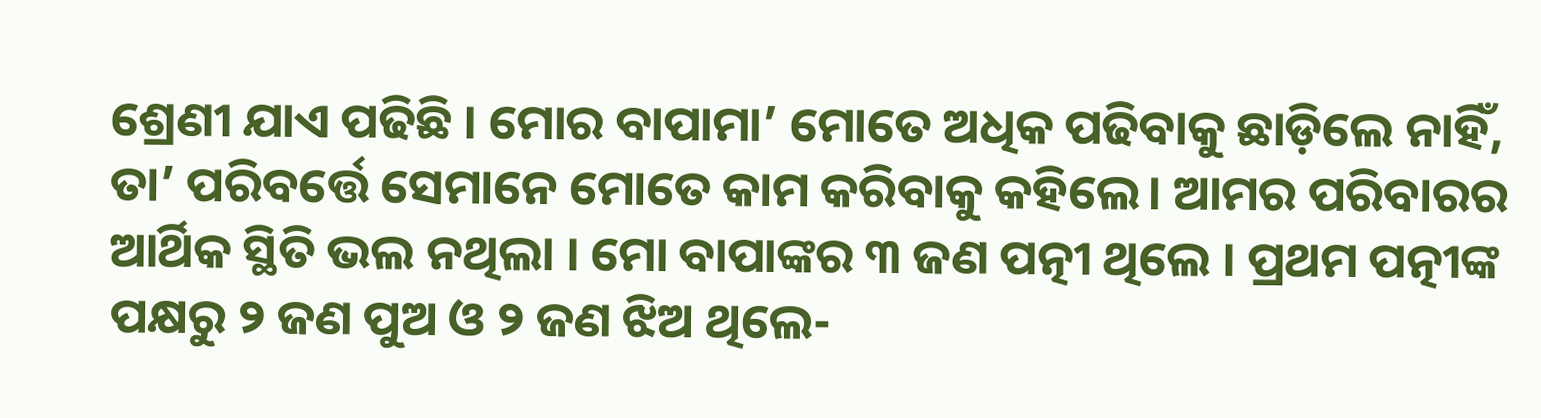ଶ୍ରେଣୀ ଯାଏ ପଢିଛି । ମୋର ବାପାମା’ ମୋତେ ଅଧିକ ପଢିବାକୁ ଛାଡ଼ିଲେ ନାହିଁ, ତା’ ପରିବର୍ତ୍ତେ ସେମାନେ ମୋତେ କାମ କରିବାକୁ କହିଲେ। ଆମର ପରିବାରର ଆର୍ଥିକ ସ୍ଥିତି ଭଲ ନଥିଲା । ମୋ ବାପାଙ୍କର ୩ ଜଣ ପତ୍ନୀ ଥିଲେ । ପ୍ରଥମ ପତ୍ନୀଙ୍କ ପକ୍ଷରୁ ୨ ଜଣ ପୁଅ ଓ ୨ ଜଣ ଝିଅ ଥିଲେ-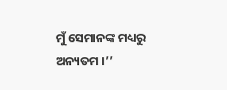ମୁଁ ସେମାନଙ୍କ ମଧ୍ୟରୁ ଅନ୍ୟତମ ।’’